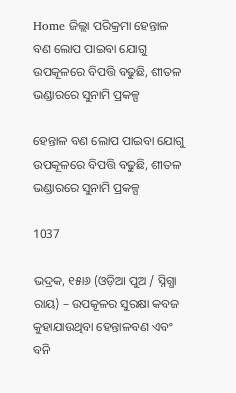Home ଜିଲ୍ଲା ପରିକ୍ରମା ହେନ୍ତାଳ ବଣ ଲୋପ ପାଇବା ଯୋଗୁ ଉପକୂଳରେ ବିପତ୍ତି ବଢୁଛି, ଶୀତଳ ଭଣ୍ଡାରରେ ସୁନାମି ପ୍ରକଳ୍ପ

ହେନ୍ତାଳ ବଣ ଲୋପ ପାଇବା ଯୋଗୁ ଉପକୂଳରେ ବିପତ୍ତି ବଢୁଛି, ଶୀତଳ ଭଣ୍ଡାରରେ ସୁନାମି ପ୍ରକଳ୍ପ

1037

ଭଦ୍ରକ, ୧୫ା୬ (ଓଡ଼ିଆ ପୁଅ / ସ୍ନିଗ୍ଧା ରାୟ) – ଉପକୂଳର ସୁରକ୍ଷା କବଜ କୁହାଯାଉଥିବା ହେନ୍ତାଳବଣ ଏବଂ ବନି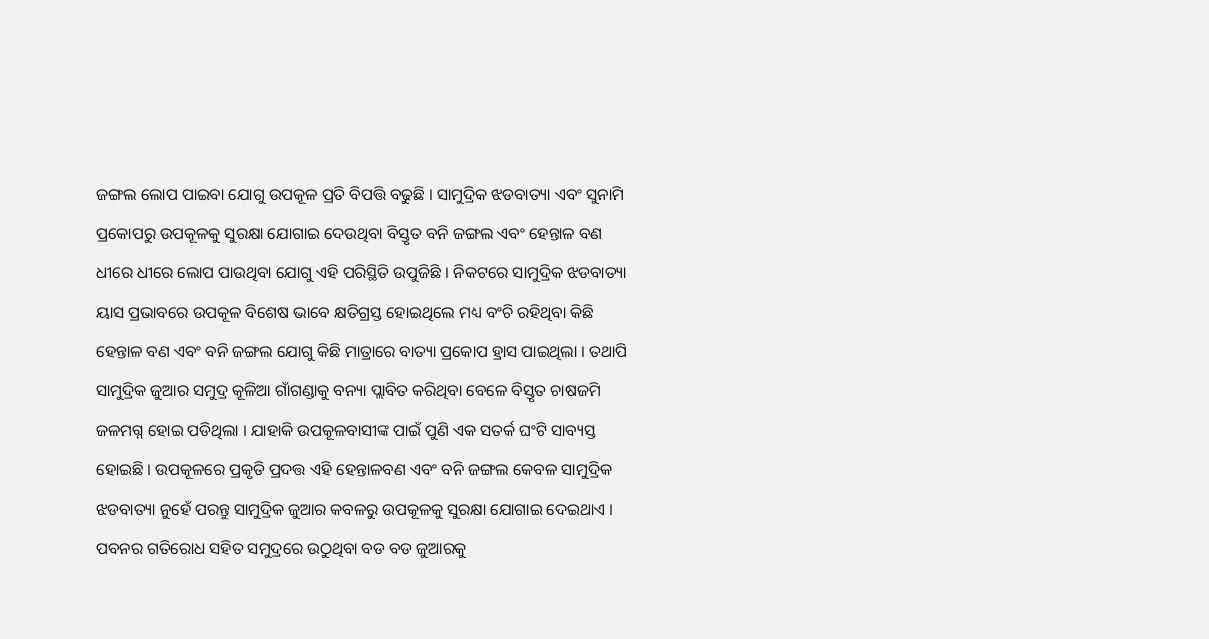ଜଙ୍ଗଲ ଲୋପ ପାଇବା ଯୋଗୁ ଉପକୂଳ ପ୍ରତି ବିପତ୍ତି ବଢୁଛି । ସାମୁଦ୍ରିକ ଝଡବାତ୍ୟା ଏବଂ ସୁନାମି ପ୍ରକୋପରୁ ଉପକୂଳକୁ ସୁରକ୍ଷା ଯୋଗାଇ ଦେଉଥିବା ବିସ୍ତୃତ ବନି ଜଙ୍ଗଲ ଏବଂ ହେନ୍ତାଳ ବଣ ଧୀରେ ଧୀରେ ଲୋପ ପାଉଥିବା ଯୋଗୁ ଏହି ପରିସ୍ଥିତି ଉପୁଜିଛି । ନିକଟରେ ସାମୁଦ୍ରିକ ଝଡବାତ୍ୟା ୟାସ ପ୍ରଭାବରେ ଉପକୂଳ ବିଶେଷ ଭାବେ କ୍ଷତିଗ୍ରସ୍ତ ହୋଇଥିଲେ ମଧ୍ୟ ବଂଚି ରହିଥିବା କିଛି ହେନ୍ତାଳ ବଣ ଏବଂ ବନି ଜଙ୍ଗଲ ଯୋଗୁ କିଛି ମାତ୍ରାରେ ବାତ୍ୟା ପ୍ରକୋପ ହ୍ରାସ ପାଇଥିଲା । ତଥାପି ସାମୁଦ୍ରିକ ଜୁଆର ସମୁଦ୍ର କୂଳିଆ ଗାଁଗଣ୍ଡାକୁ ବନ୍ୟା ପ୍ଲାବିତ କରିଥିବା ବେଳେ ବିସ୍ତୃତ ଚାଷଜମି ଜଳମଗ୍ନ ହୋଇ ପଡିଥିଲା । ଯାହାକି ଉପକୂଳବାସୀଙ୍କ ପାଇଁ ପୁଣି ଏକ ସତର୍କ ଘଂଟି ସାବ୍ୟସ୍ତ ହୋଇଛି । ଉପକୂଳରେ ପ୍ରକୃତି ପ୍ରଦତ୍ତ ଏହି ହେନ୍ତାଳବଣ ଏବଂ ବନି ଜଙ୍ଗଲ କେବଳ ସାମୁଦ୍ରିକ ଝଡବାତ୍ୟା ନୁହେଁ ପରନ୍ତୁ ସାମୁଦ୍ରିକ ଜୁଆର କବଳରୁ ଉପକୂଳକୁ ସୁରକ୍ଷା ଯୋଗାଇ ଦେଇଥାଏ । ପବନର ଗତିରୋଧ ସହିତ ସମୁଦ୍ରରେ ଉଠୁଥିବା ବଡ ବଡ ଜୁଆରକୁ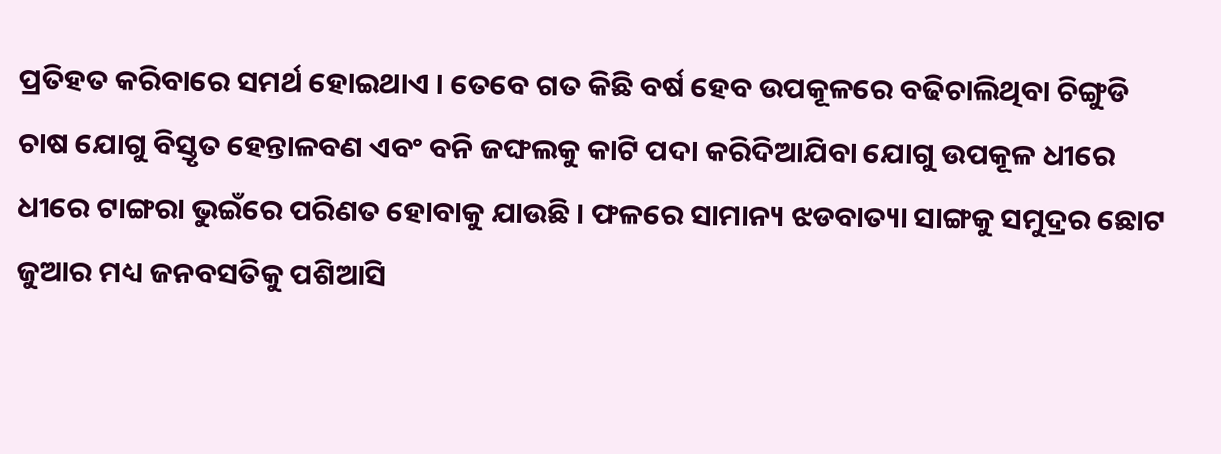ପ୍ରତିହତ କରିବାରେ ସମର୍ଥ ହୋଇଥାଏ । ତେବେ ଗତ କିଛି ବର୍ଷ ହେବ ଉପକୂଳରେ ବଢିଚାଲିଥିବା ଚିଙ୍ଗୁଡି ଚାଷ ଯୋଗୁ ବିସ୍ତୃତ ହେନ୍ତାଳବଣ ଏବଂ ବନି ଜଙ୍ଘଲକୁ କାଟି ପଦା କରିଦିଆଯିବା ଯୋଗୁ ଉପକୂଳ ଧୀରେ ଧୀରେ ଟାଙ୍ଗରା ଭୁଇଁରେ ପରିଣତ ହୋବାକୁ ଯାଉଛି । ଫଳରେ ସାମାନ୍ୟ ଝଡବାତ୍ୟା ସାଙ୍ଗକୁ ସମୁଦ୍ରର ଛୋଟ ଜୁଆର ମଧ୍ୟ ଜନବସତିକୁ ପଶିଆସି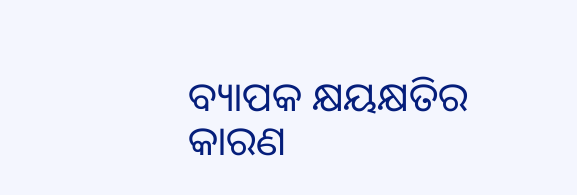ବ୍ୟାପକ କ୍ଷୟକ୍ଷତିର କାରଣ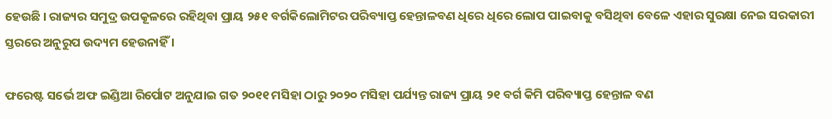ହେଉଛି । ରାଜ୍ୟର ସମୁଦ୍ର ଉପକୂଳରେ ରହିଥିବା ପ୍ରାୟ ୨୫୧ ବର୍ଗକିଲୋମିଟର ପରିବ୍ୟାପ୍ତ ହେନ୍ତାଳବଣ ଧିରେ ଧିରେ ଲୋପ ପାଇବାକୁ ବସିଥିବା ବେଳେ ଏହାର ସୁରକ୍ଷା ନେଇ ସରକାରୀ ସ୍ତରରେ ଅନୁରୁପ ଉଦ୍ୟମ ହେଉନାହିଁ ।

ଫରେଷ୍ଟ ସର୍ଭେ ଅଫ ଇଣ୍ଡିଆ ରିର୍ପୋଟ ଅନୁଯାଇ ଗତ ୨୦୧୧ ମସିହା ଠାରୁ ୨୦୨୦ ମସିହା ପର୍ଯ୍ୟନ୍ତ ରାଜ୍ୟ ପ୍ରାୟ ୨୧ ବର୍ଗ କିମି ପରିବ୍ୟାପ୍ତ ହେନ୍ତାଳ ବଣ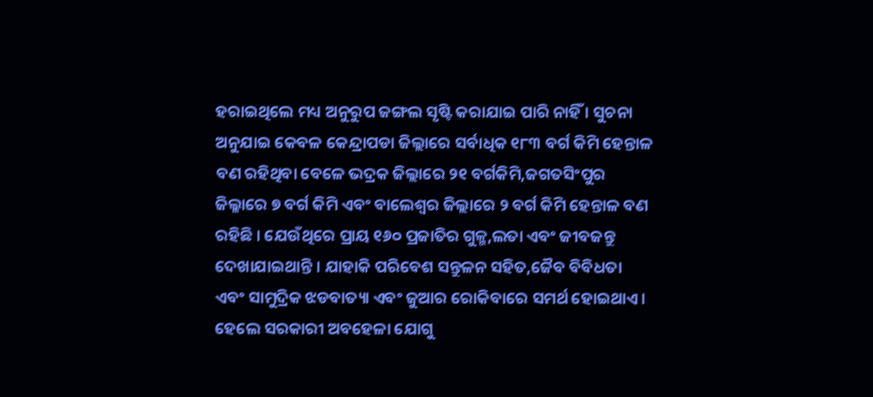ହରାଇଥିଲେ ମଧ୍ୟ ଅନୁରୁପ ଜଙ୍ଗଲ ସୃଷ୍ଟି କରାଯାଇ ପାରି ନାହିଁ । ସୁଚନା ଅନୁଯାଇ କେବଳ କେନ୍ଦ୍ରାପଡା ଜିଲ୍ଲାରେ ସର୍ବାଧିକ ୧୮୩ ବର୍ଗ କିମି ହେନ୍ତାଳ ବଣ ରହିଥିବା ବେଳେ ଭଦ୍ରକ ଜିଲ୍ଲାରେ ୨୧ ବର୍ଗକିମି,ଜଗତସିଂପୁର ଜିଲ୍ଳାରେ ୭ ବର୍ଗ କିମି ଏବଂ ବାଲେଶ୍ୱର ଜିଲ୍ଲାରେ ୨ ବର୍ଗ କିମି ହେନ୍ତାଳ ବଣ ରହିଛି । ଯେଉଁଥିରେ ପ୍ରାୟ ୧୬୦ ପ୍ରଜାତିର ଗୁଳ୍ମ,ଲତା ଏବଂ ଜୀବଜନ୍ତୁ ଦେଖାଯାଇଥାନ୍ତି । ଯାହାକି ପରିବେଶ ସନ୍ତୁଳନ ସହିତ,ଜୈବ ବିବିଧତା ଏବଂ ସାମୁଦ୍ରିକ ଝଡବାତ୍ୟା ଏବଂ ଜୁଆର ରୋକିବାରେ ସମର୍ଥ ହୋଇଥାଏ । ହେଲେ ସରକାରୀ ଅବହେଳା ଯୋଗୁ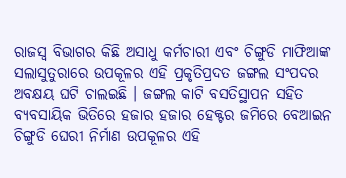ରାଜସ୍ୱ ବିଭାଗର କିଛି ଅସାଧୁ କର୍ମଚାରୀ ଏବଂ ଚିଙ୍ଗୁଡି ମାଫିଆଙ୍କ ସଲାସୁତୁରାରେ ଉପକୂଳର ଏହି ପ୍ରକୃତିପ୍ରଦତ ଜଙ୍ଗଲ ସଂପଦର ଅବକ୍ଷୟ ଘଟି ଚାଲଇଛି । ଜଙ୍ଗଲ କାଟି ବସତିସ୍ଥାପନ ସହିତ ବ୍ୟବସାୟିକ ଭିତିରେ ହଜାର ହଜାର ହେକ୍ଟର ଜମିରେ ବେଆଇନ ଚିଙ୍ଗୁଡି ଘେରୀ ନିର୍ମାଣ ଉପକୂଳର ଏହି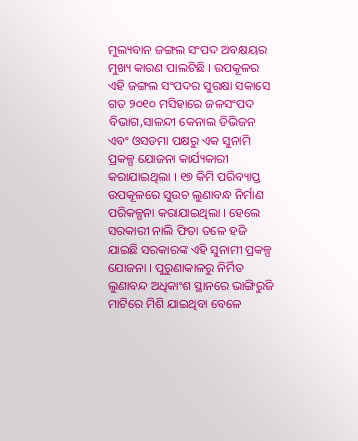ମୁଲ୍ୟବାନ ଜଙ୍ଗଲ ସଂପଦ ଅବକ୍ଷୟର ମୁଖ୍ୟ କାରଣ ପାଲଟିଛି । ଉପକୂଳର ଏହି ଜଙ୍ଗଲ ସଂପଦର ସୁରକ୍ଷା ସକାସେ ଗତ ୨୦୧୦ ମସିହାରେ ଜଳସଂପଦ ବିଭାଗ,ସାଳନ୍ଦୀ କେନାଲ ଡିଭିଜନ ଏବଂ ଓସଡମା ପକ୍ଷରୁ ଏକ ସୁନାମି ପ୍ରକଳ୍ପ ଯୋଜନା କାର୍ଯ୍ୟକାରୀ କରାଯାଇଥିଲା । ୧୭ କିମି ପରିବ୍ୟାପ୍ତ ଉପକୂଳରେ ସୁଉଚ ଲୁଣାବନ୍ଧ ନିର୍ମାଣ ପରିକଳ୍ପନା କରାଯାଇଥିଲା । ହେଲେ ସରକାରୀ ନାଲି ଫିତା ତଳେ ହଜି ଯାଇଛି ସରକାରଙ୍କ ଏହି ସୁନାମୀ ପ୍ରକଳ୍ପ ଯୋଜନା । ପୁରୁଣାକାଳରୁ ନିର୍ମିତ ଲୁଣାବନ୍ଦ ଅଧିକାଂଶ ସ୍ଥାନରେ ଭାଙ୍ଗିରୁଜି ମାଟିରେ ମିଶି ଯାଇଥିବା ବେଳେ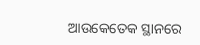ଆଉକେତେକ ସ୍ଥାନରେ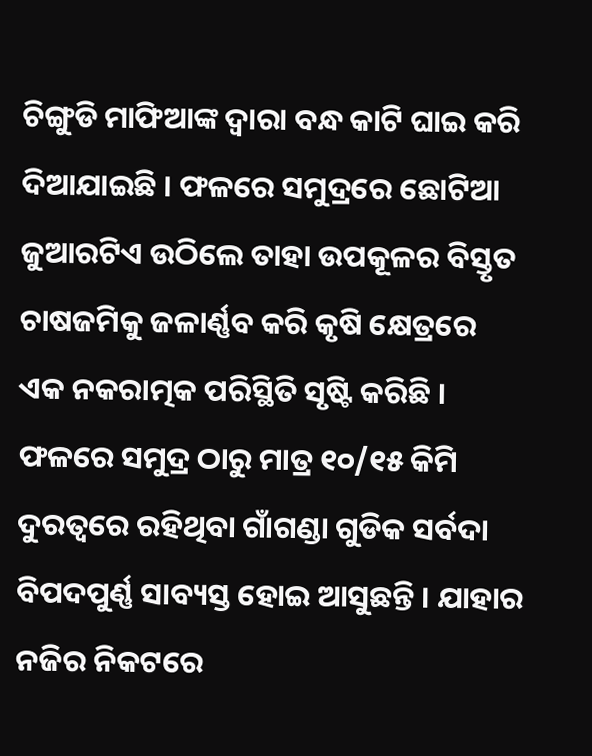ଚିଙ୍ଗୁଡି ମାଫିଆଙ୍କ ଦ୍ୱାରା ବନ୍ଧ କାଟି ଘାଇ କରି ଦିଆଯାଇଛି । ଫଳରେ ସମୁଦ୍ରରେ ଛୋଟିଆ ଜୁଆରଟିଏ ଉଠିଲେ ତାହା ଉପକୂଳର ବିସ୍ତୃତ ଚାଷଜମିକୁ ଜଳାର୍ଣ୍ଣବ କରି କୃଷି କ୍ଷେତ୍ରରେ ଏକ ନକରାତ୍ମକ ପରିସ୍ଥିତି ସୃଷ୍ଟି କରିଛି । ଫଳରେ ସମୁଦ୍ର ଠାରୁ ମାତ୍ର ୧୦/୧୫ କିମି ଦୁରତ୍ୱରେ ରହିଥିବା ଗାଁଗଣ୍ଡା ଗୁଡିକ ସର୍ବଦା ବିପଦପୁର୍ଣ୍ଣ ସାବ୍ୟସ୍ତ ହୋଇ ଆସୁଛନ୍ତି । ଯାହାର ନଜିର ନିକଟରେ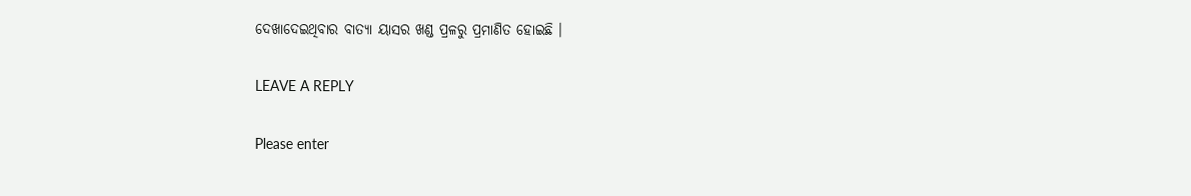ଦେଖାଦେଇଥିବାର ବାତ୍ୟା ୟାସର ଖଣ୍ଡ ପ୍ରଳରୁ ପ୍ରମାଣିତ ହୋଇଛି ।

LEAVE A REPLY

Please enter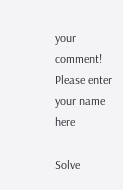your comment!
Please enter your name here

Solve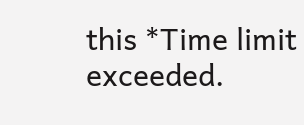this *Time limit exceeded.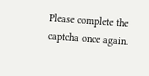Please complete the captcha once again.